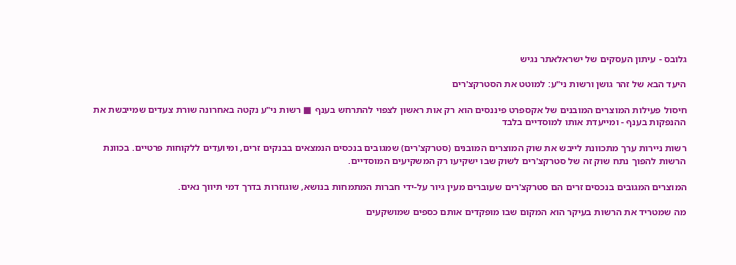גלובס - עיתון העסקים של ישראלאתר נגיש

היעד הבא של זהר גושן ורשות ני"ע: למוטט את הסטרקצ'רים

חיסול פעילות המוצרים המובנים של אקספרט פיננסים הוא רק אות ראשון לצפוי להתרחש בענף ■ רשות ני"ע נקטה באחרונה שורת צעדים שמייבשת את ההנפקות בענף - ומייעדת אותו למוסדיים בלבד

רשות ניירות ערך מתכוונת לייבש את שוק המוצרים המובנים (סטרקצ'רים) שמגובים בנכסים הנמצאים בבנקים זרים, ומיועדים ללקוחות פרטיים. בכוונת הרשות להפוך נתח שוק זה של סטרקצ'רים לשוק שבו ישקיעו רק המשקיעים המוסדיים.

המוצרים המגובים בנכסים זרים הם סטרקצ'רים שעוברים מעין גיור על-ידי חברות המתמחות בנושא, שוגוזרות בדרך דמי תיווך נאים.

מה שמטריד את הרשות בעיקר הוא המקום שבו מופקדים אותם כספים שמושקעים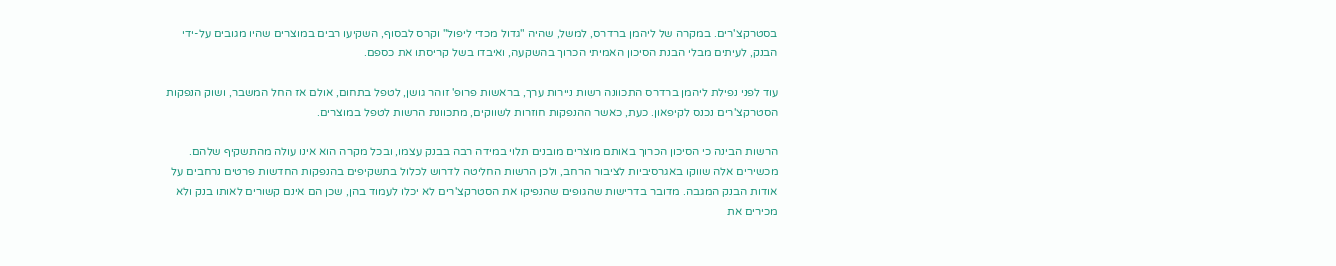בסטרקצ'רים. במקרה של ליהמן ברדרס, למשל, שהיה "גדול מכדי ליפול" וקרס לבסוף, השקיעו רבים במוצרים שהיו מגובים על-ידי הבנק, לעיתים מבלי הבנת הסיכון האמיתי הכרוך בהשקעה, ואיבדו בשל קריסתו את כספם.

עוד לפני נפילת ליהמן ברדרס התכוונה רשות ניירות ערך, בראשות פרופ' זוהר גושן, לטפל בתחום, אולם אז החל המשבר, ושוק הנפקות הסטרקצ'רים נכנס לקיפאון. כעת, כאשר ההנפקות חוזרות לשווקים, מתכוונת הרשות לטפל במוצרים.

הרשות הבינה כי הסיכון הכרוך באותם מוצרים מובנים תלוי במידה רבה בבנק עצמו, ובכל מקרה הוא אינו עולה מהתשקיף שלהם. מכשירים אלה שווקו באגרסיביות לציבור הרחב, ולכן הרשות החליטה לדרוש לכלול בתשקיפים בהנפקות החדשות פרטים נרחבים על אודות הבנק המגבה. מדובר בדרישות שהגופים שהנפיקו את הסטרקצ'רים לא יכלו לעמוד בהן, שכן הם אינם קשורים לאותו בנק ולא מכירים את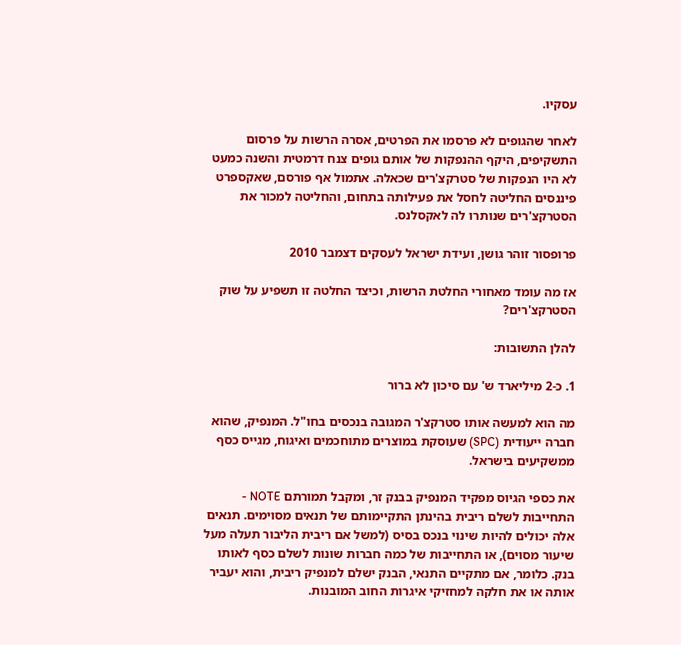עסקיו.

לאחר שהגופים לא פרסמו את הפרטים, אסרה הרשות על פרסום התשקיפים, היקף ההנפקות של אותם גופים צנח דרמטית והשנה כמעט לא היו הנפקות של סטרקצ'רים שכאלה. אתמול אף פורסם, שאקספרט פיננסים החליטה לחסל את פעילותה בתחום, והחליטה למכור את הסטרקצ'רים שנותרו לה לאקסלנס.

פרופסור זוהר גושן, ועידת ישראל לעסקים דצמבר 2010

אז מה עומד מאחורי החלטת הרשות, וכיצד החלטה זו תשפיע על שוק הסטרקצ'רים?

להלן התשובות:

1. כ-2 מיליארד ש' עם סיכון לא ברור

מה הוא למעשה אותו סטרקצ'ר המגובה בנכסים בחו"ל. המנפיק, שהוא חברה ייעודית (SPC) שעוסקת במוצרים מתוחכמים ואיגוח, מגייס כסף ממשקיעים בישראל.

את כספי הגיוס מפקיד המנפיק בבנק זר, ומקבל תמורתם NOTE - התחייבות לשלם ריבית בהינתן התקיימותם של תנאים מסוימים. תנאים אלה יכולים להיות שינוי בנכס בסיס (למשל אם ריבית הליבור תעלה מעל שיעור מסוים), או התחייבות של כמה חברות שונות לשלם כסף לאותו בנק. כלומר, אם מתקיים התנאי, הבנק ישלם למנפיק ריבית, והוא יעביר אותה או את חלקה למחזיקי איגרות החוב המובנות.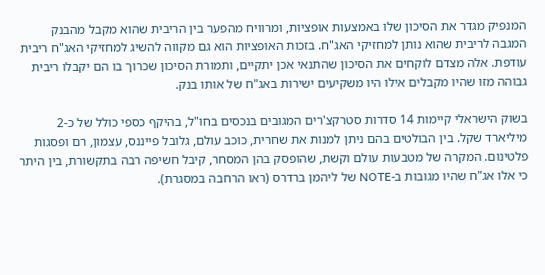המנפיק מגדר את הסיכון שלו באמצעות אופציות, ומרוויח מהפער בין הריבית שהוא מקבל מהבנק המגבה לריבית שהוא נותן למחזיקי האג"ח. בזכות האופציות הוא גם מקווה להשיג למחזיקי האג"ח ריבית עודפת. אלה מצדם לוקחים את הסיכון שהתנאי אכן יתקיים, ותמורת הסיכון שכרוך בו הם יקבלו ריבית גבוהה מזו שהיו מקבלים אילו היו משקיעים ישירות באג"ח של אותו בנק.

בשוק הישראלי קיימות 14 סדרות סטרקצ'רים המגובים בנכסים בחו"ל, בהיקף כספי כולל של כ-2 מיליארד שקל. בין הבולטים בהם ניתן למנות את שחרית, כוכב עולם, גלובל פייננס, עצמון, רם ופסגות פלטינום. המקרה של מטבעות עולם וקשת, שהופסק בהן המסחר, קיבל חשיפה רבה בתקשורת, בין היתר כי אלו אג"ח שהיו מגובות ב-NOTE של ליהמן ברדרס (ראו הרחבה במסגרת).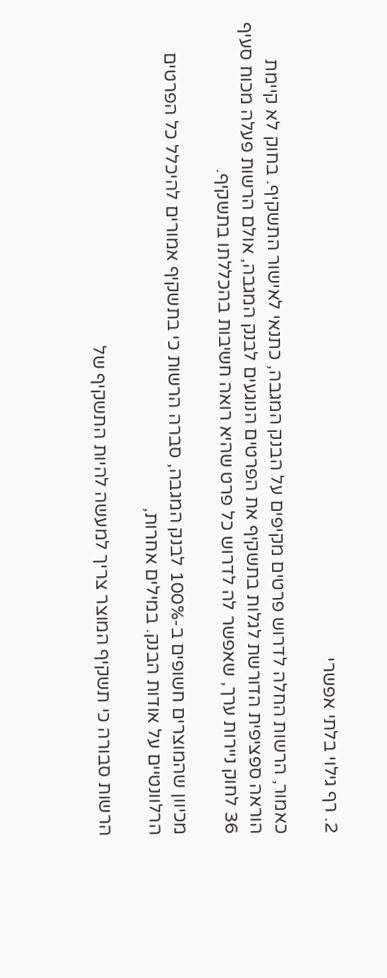2. רף גילוי בלתי אפשרי

כאמור, הרשות החלה לדרוש פרטים מקיפים על הבנק המגבה, כתנאי לאישור התשקיף. בחוק לא קיימת הוראה ספציפית הדורשת לגלות בתשקיף את הפרטים הנוגעים לבנק המגבה, אולם הרשות פעלה מכוח סעיף 36 לחוק ניירות ערך, שאפשר לה לדרוש כל פרט שהיא רואה חשיבות בהכללתו בתשקיף.

מכיוון שהמוצרים חשופים ב-100% לבנק המגבה, סברה הרשות כי בתשקיף אמורים להיכלל כל הפרטים הרלוונטיים על אודות הבנק. במילים אחרות,

הרשות סבורה כי תשקיף המוצר צריך למעשה להיות התשקיף של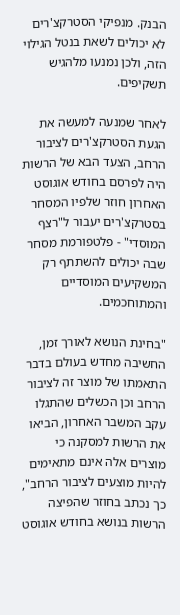הבנק. מנפיקי הסטרקצ'רים לא יכולים לשאת בנטל הגילוי הזה, ולכן נמנעו מלהגיש תשקיפים.

לאחר שמנעה למעשה את הגעת הסטרקצ'רים לציבור הרחב, הצעד הבא של הרשות היה לפרסם בחודש אוגוסט האחרון חוזר שלפיו המסחר בסטרקצ'רים יעבור ל"רצף המוסדי" - פלטפורמת מסחר שבה יכולים להשתתף רק המשקיעים המוסדיים והמתוחכמים.

"בחינת הנושא לאורך זמן, החשיבה מחדש בעולם בדבר התאמתו של מוצר זה לציבור הרחב וכן הכשלים שהתגלו עקב המשבר האחרון, הביאו את הרשות למסקנה כי מוצרים אלה אינם מתאימים להיות מוצעים לציבור הרחב", כך נכתב בחוזר שהפיצה הרשות בנושא בחודש אוגוסט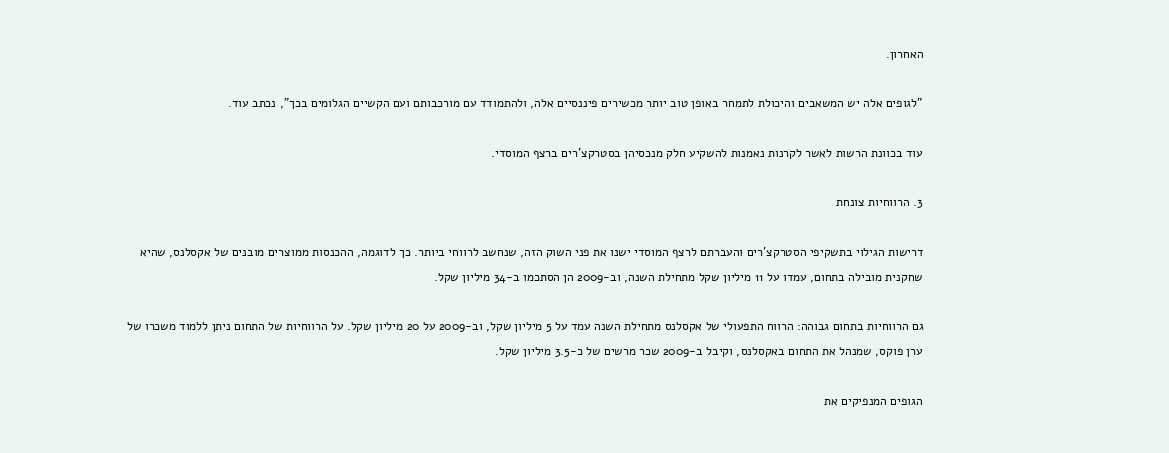האחרון.

"לגופים אלה יש המשאבים והיכולת לתמחר באופן טוב יותר מכשירים פיננסיים אלה, ולהתמודד עם מורכבותם ועם הקשיים הגלומים בכך", נכתב עוד.

עוד בכוונת הרשות לאשר לקרנות נאמנות להשקיע חלק מנכסיהן בסטרקצ'רים ברצף המוסדי.

3. הרווחיות צונחת

דרישות הגילוי בתשקיפי הסטרקצ'רים והעברתם לרצף המוסדי ישנו את פני השוק הזה, שנחשב לרווחי ביותר. כך לדוגמה, ההכנסות ממוצרים מובנים של אקסלנס, שהיא שחקנית מובילה בתחום, עמדו על 11 מיליון שקל מתחילת השנה, וב-2009 הן הסתכמו ב-34 מיליון שקל.

גם הרווחיות בתחום גבוהה: הרווח התפעולי של אקסלנס מתחילת השנה עמד על 5 מיליון שקל, וב-2009 על 20 מיליון שקל. על הרווחיות של התחום ניתן ללמוד משכרו של ערן פוקס, שמנהל את התחום באקסלנס, וקיבל ב-2009 שכר מרשים של כ-3.5 מיליון שקל.

הגופים המנפיקים את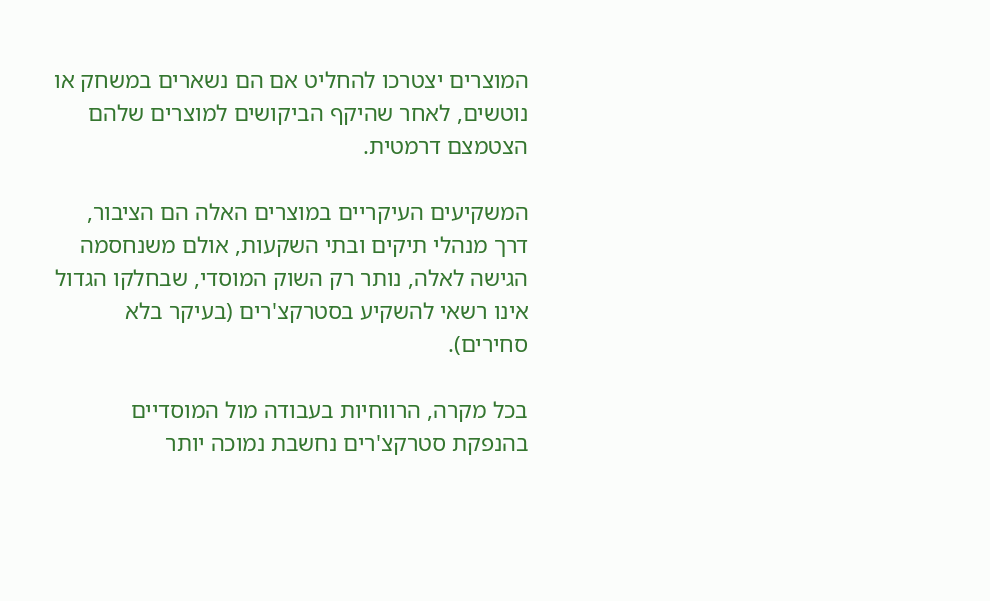המוצרים יצטרכו להחליט אם הם נשארים במשחק או נוטשים, לאחר שהיקף הביקושים למוצרים שלהם הצטמצם דרמטית.

המשקיעים העיקריים במוצרים האלה הם הציבור, דרך מנהלי תיקים ובתי השקעות, אולם משנחסמה הגישה לאלה, נותר רק השוק המוסדי, שבחלקו הגדול אינו רשאי להשקיע בסטרקצ'רים (בעיקר בלא סחירים).

בכל מקרה, הרווחיות בעבודה מול המוסדיים בהנפקת סטרקצ'רים נחשבת נמוכה יותר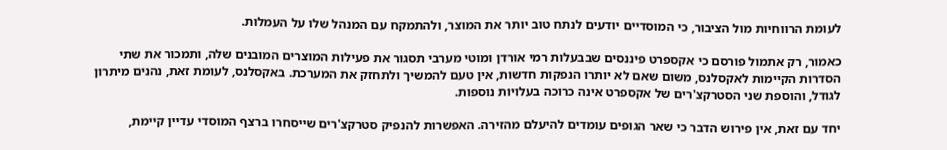לעומת הרווחיות מול הציבור, כי המוסדיים יודעים לנתח טוב יותר את המוצר, ולהתמקח עם המנהל שלו על העמלות.

כאמור, רק אתמול פורסם כי אקספרט פיננסים שבבעלות רמי אורדן ומוטי מערבי תסגור את פעילות המוצרים המובנים שלה, ותמכור את שתי הסדרות הקיימות לאקסלנס, משום שאם לא יותרו הנפקות חדשות, אין טעם להמשיך ולתחזק את המערכת. באקסלנס, לעומת זאת, נהנים מיתרון לגודל, והוספת שני הסטרקצ'רים של אקספרט אינה כרוכה בעלויות נוספות.

יחד עם זאת, אין פירוש הדבר כי שאר הגופים עומדים להיעלם מהזירה. האפשרות להנפיק סטרקצ'רים שייסחרו ברצף המוסדי עדיין קיימת,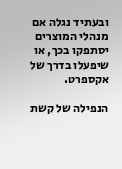ובעתיד נגלה אם מנהלי המוצרים יסתפקו בכך, או שיפעלו בדרך של אקספרט.

הנפילה של קשת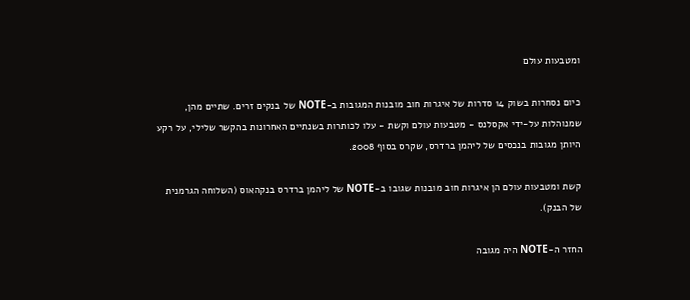ומטבעות עולם

כיום נסחרות בשוק 14 סדרות של איגרות חוב מובנות המגובות ב-NOTE של בנקים זרים. שתיים מהן, שמנוהלות על-ידי אקסלנס - מטבעות עולם וקשת - עלו לכותרות בשנתיים האחרונות בהקשר שלילי, על רקע היותן מגובות בנכסים של ליהמן ברדרס, שקרס בסוף 2008.

קשת ומטבעות עולם הן איגרות חוב מובנות שגובו ב-NOTE של ליהמן ברדרס בנקהאוס (השלוחה הגרמנית של הבנק).

החזר ה-NOTE היה מגובה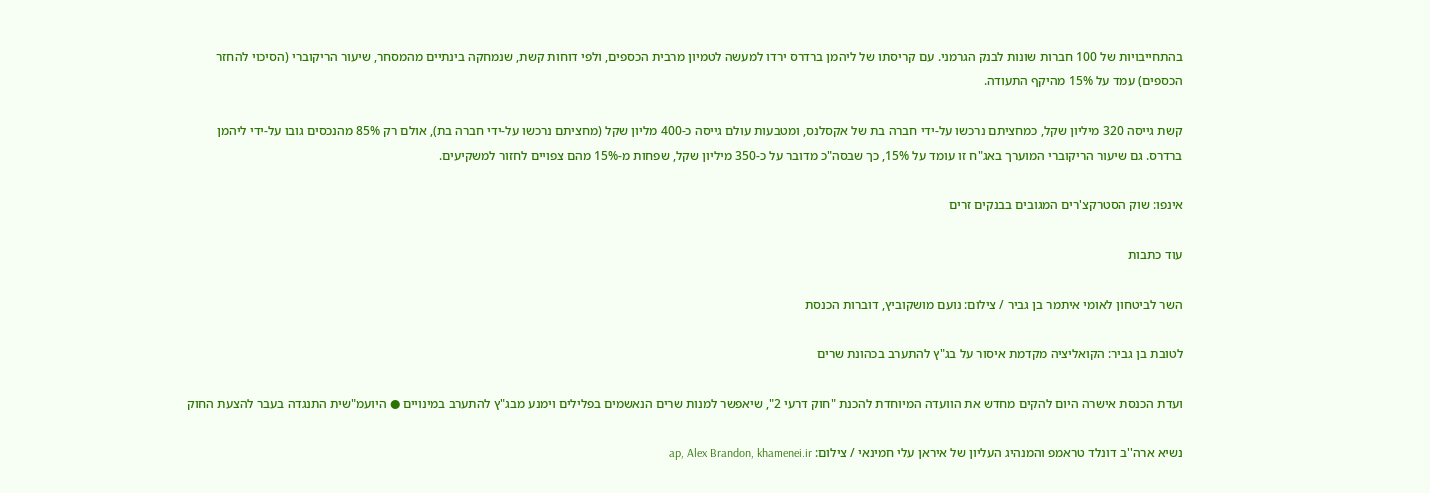בהתחייבויות של 100 חברות שונות לבנק הגרמני. עם קריסתו של ליהמן ברדרס ירדו למעשה לטמיון מרבית הכספים, ולפי דוחות קשת, שנמחקה בינתיים מהמסחר, שיעור הריקוברי (הסיכוי להחזר הכספים) עמד על 15% מהיקף התעודה.

קשת גייסה 320 מיליון שקל, כמחציתם נרכשו על-ידי חברה בת של אקסלנס, ומטבעות עולם גייסה כ-400 מליון שקל (מחציתם נרכשו על-ידי חברה בת), אולם רק 85% מהנכסים גובו על-ידי ליהמן ברדרס. גם שיעור הריקוברי המוערך באג"ח זו עומד על 15%, כך שבסה"כ מדובר על כ-350 מיליון שקל, שפחות מ-15% מהם צפויים לחזור למשקיעים.

אינפו: שוק הסטרקצ'רים המגובים בבנקים זרים

עוד כתבות

השר לביטחון לאומי איתמר בן גביר / צילום: נועם מושקוביץ, דוברות הכנסת

לטובת בן גביר: הקואליציה מקדמת איסור על בג"ץ להתערב בכהונת שרים

ועדת הכנסת אישרה היום להקים מחדש את הוועדה המיוחדת להכנת "חוק דרעי 2", שיאפשר למנות שרים הנאשמים בפלילים וימנע מבג"ץ להתערב במינויים ● היועמ"שית התנגדה בעבר להצעת החוק

נשיא ארה''ב דונלד טראמפ והמנהיג העליון של איראן עלי חמינאי / צילום: ap, Alex Brandon, khamenei.ir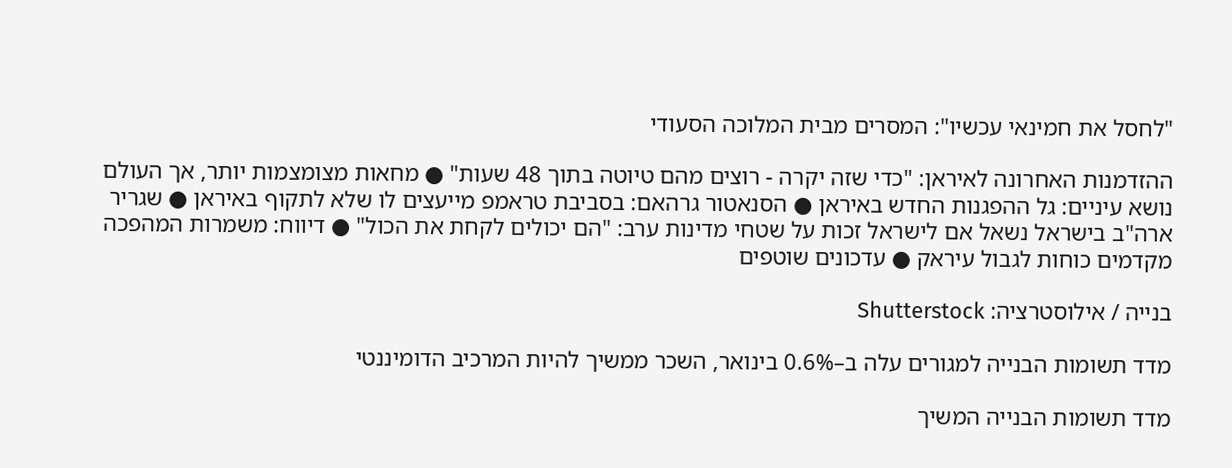"לחסל את חמינאי עכשיו": המסרים מבית המלוכה הסעודי

ההזדמנות האחרונה לאיראן: "כדי שזה יקרה - רוצים מהם טיוטה בתוך 48 שעות" ● מחאות מצומצמות יותר, אך העולם נושא עיניים: גל ההפגנות החדש באיראן ● הסנאטור גרהאם: בסביבת טראמפ מייעצים לו שלא לתקוף באיראן ● שגריר ארה"ב בישראל נשאל אם לישראל זכות על שטחי מדינות ערב: "הם יכולים לקחת את הכול" ● דיווח: משמרות המהפכה מקדמים כוחות לגבול עיראק ● עדכונים שוטפים

בנייה / אילוסטרציה: Shutterstock

מדד תשומות הבנייה למגורים עלה ב–0.6% בינואר, השכר ממשיך להיות המרכיב הדומיננטי

מדד תשומות הבנייה המשיך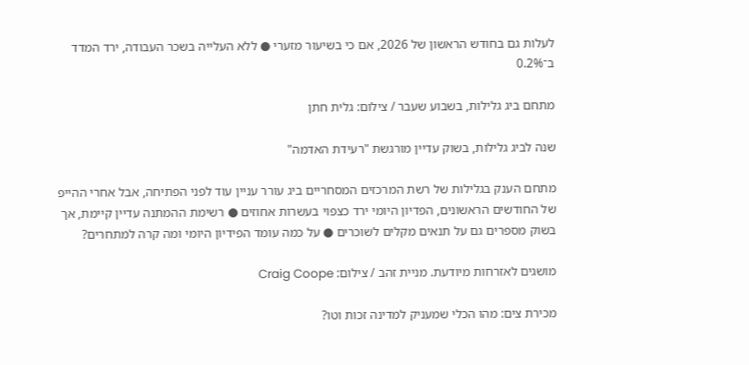לעלות גם בחודש הראשון של 2026, אם כי בשיעור מזערי ● ללא העלייה בשכר העבודה, ירד המדד ב־0.2%

מתחם ביג גלילות, בשבוע שעבר / צילום: גלית חתן

שנה לביג גלילות, בשוק עדיין מורגשת "רעידת האדמה"

מתחם הענק בגלילות של רשת המרכזים המסחריים ביג עורר עניין עוד לפני הפתיחה, אבל אחרי ההייפ של החודשים הראשונים, הפדיון היומי ירד כצפוי בעשרות אחוזים ● רשימת ההמתנה עדיין קיימת, אך בשוק מספרים גם על תנאים מקלים לשוכרים ● על כמה עומד הפידיון היומי ומה קרה למתחרים?

מושגים לאזרחות מיודעת. מניית זהב / צילום: Craig Coope

מכירת צים: מהו הכלי שמעניק למדינה זכות וטו?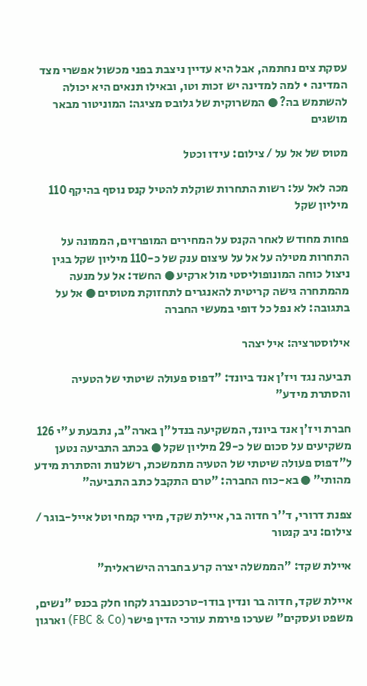עסקת צים נחתמה, אבל היא עדיין ניצבת בפני מכשול אפשרי מצד המדינה • למה למדינה יש זכות וטו, ובאילו תנאים היא יכולה להשתמש בה? ● המשרוקית של גלובס מציגה: המוניטור מבאר מושגים

מטוס של אל על / צילום: עידו וכטל

מכה לאל על: רשות התחרות שוקלת להטיל קנס נוסף בהיקף 110 מיליון שקל

פחות מחודש לאחר הקנס על המחירים המופרזים, הממונה על התחרות מטילה על אל על עיצום ענק של כ-110 מיליון שקל בגין ניצול כוחה המונופוליסטי מול ארקיע ● החשד: אל על מנעה מהמתחרה גישה קריטית להאנגרים לתחזוקת מטוסים ● אל על בתגובה: לא נפל כל דופי במעשי החברה

אילוסטרציה: איל יצהר

תביעה נגד ויז'ן אנד ביונד: "דפוס פעולה שיטתי של הטעיה והסתרת מידע"

חברת ויז'ן אנד ביונד, המשקיעה בנדל"ן בארה"ב, נתבעת ע"י 126 משקיעים על סכום של כ-29 מיליון שקל ● בכתב התביעה נטען ל"דפוס פעולה שיטתי של הטעיה מתמשכת, רשלנות והסתרת מידע מהותי" ● בא-כוח החברה: "טרם התקבל כתב התביעה"

צפנת דרורי, ד''ר חדוה בר, איילת שקד, מירי קמחי וטל אייל-בוגר / צילום: ניב קנטור

איילת שקד: "הממשלה יצרה קרע בחברה הישראלית"

איילת שקד, חדוה בר ונדין בודו-טרכטנברג לקחו חלק בכנס "נשים, משפט ועסקים" שערכו פירמת עורכי הדין פישר (FBC & Co) וארגון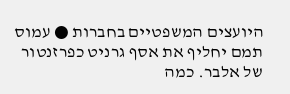היועצים המשפטיים בחברות ● עמוס תמם יחליף את אסף גרניט כפרזנטור של אלבר. כמה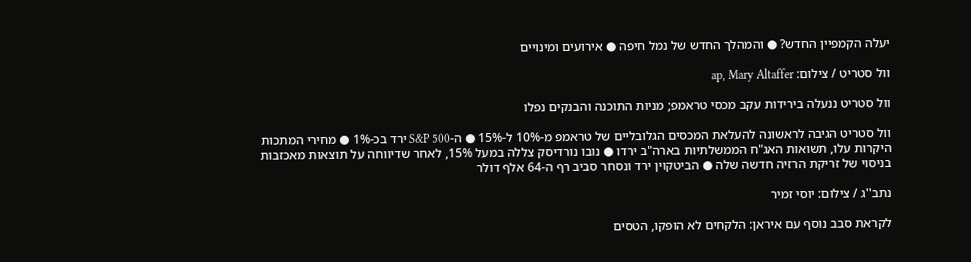יעלה הקמפיין החדש? ● והמהלך החדש של נמל חיפה ● אירועים ומינויים

וול סטריט / צילום: ap, Mary Altaffer

וול סטריט ננעלה בירידות עקב מכסי טראמפ; מניות התוכנה והבנקים נפלו

וול סטריט הגיבה לראשונה להעלאת המכסים הגלובליים של טראמפ מ-10% ל-15% ● ה-S&P 500 ירד בכ-1% ● מחירי המתכות היקרות עלו, תשואות האג"ח הממשלתיות בארה"ב ירדו ● נובו נורדיסק צללה במעל 15%, לאחר שדיווחה על תוצאות מאכזבות בניסוי של זריקת הרזיה חדשה שלה ● הביטקוין ירד ונסחר סביב רף ה-64 אלף דולר

נתב''ג / צילום: יוסי זמיר

לקראת סבב נוסף עם איראן: הלקחים לא הופקו, הטסים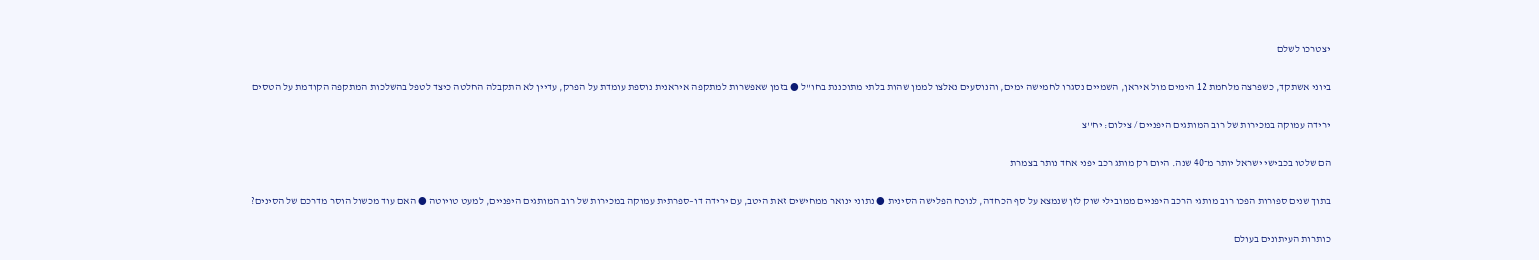יצטרכו לשלם

ביוני אשתקד, כשפרצה מלחמת 12 הימים מול איראן, השמיים נסגרו לחמישה ימים, והנוסעים נאלצו לממן שהות בלתי מתוכננת בחו"ל ● בזמן שאפשרות למתקפה איראנית נוספת עומדת על הפרק, עדיין לא התקבלה החלטה כיצד לטפל בהשלכות המתקפה הקודמת על הטסים

ירידה עמוקה במכירות של רוב המותגים היפניים / צילום: יח''צ

הם שלטו בכבישי ישראל יותר מ־40 שנה. היום רק מותג רכב יפני אחד נותר בצמרת

בתוך שנים ספורות הפכו רוב מותגי הרכב היפניים ממובילי שוק לזן שנמצא על סף הכחדה, לנוכח הפלישה הסינית ● נתוני ינואר ממחישים זאת היטב, עם ירידה דו–ספרתית עמוקה במכירות של רוב המותגים היפניים, למעט טויוטה ● האם עוד מכשול הוסר מדרכם של הסינים?

כותרות העיתונים בעולם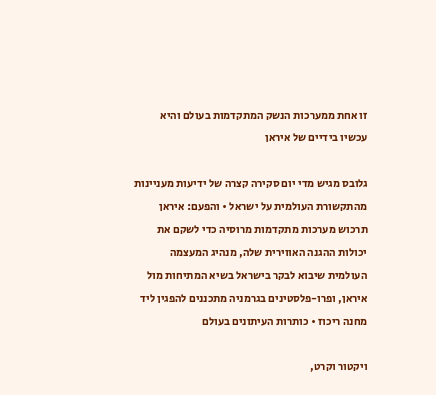זו אחת ממערכות הנשק המתקדמות בעולם והיא עכשיו בידיים של איראן

גלובס מגיש מדי יום סקירה קצרה של ידיעות מעניינות מהתקשורת העולמית על ישראל • והפעם: איראן תרכוש מערכות מתקדמות מרוסיה כדי לשקם את יכולות ההגנה האווירית שלה, מנהיג המעצמה העולמית שיבוא לבקר בישראל בשיא המתיחות מול איראן, ופרו-פלסטינים בגרמניה מתכננים להפגין ליד מחנה ריכוז • כותרות העיתונים בעולם

ויקטור וקרט,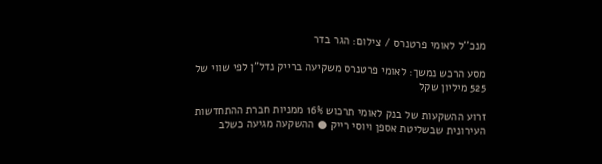מנכ''ל לאומי פרטנרס / צילום: הגר בדר

מסע הרכש נמשך: לאומי פרטנרס משקיעה ברייק נדל"ן לפי שווי של 525 מיליון שקל

זרוע ההשקעות של בנק לאומי תרכוש 16% ממניות חברת ההתחדשות העירונית שבשליטת אספן ויוסי רייק ● ההשקעה מגיעה כשלב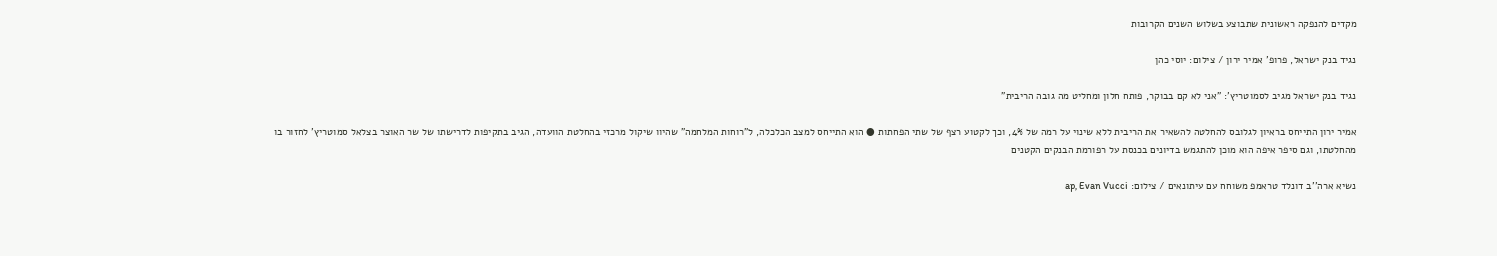מקדים להנפקה ראשונית שתבוצע בשלוש השנים הקרובות

נגיד בנק ישראל, פרופ' אמיר ירון / צילום: יוסי כהן

נגיד בנק ישראל מגיב לסמוטריץ': "אני לא קם בבוקר, פותח חלון ומחליט מה גובה הריבית"

אמיר ירון התייחס בראיון לגלובס להחלטה להשאיר את הריבית ללא שינוי על רמה של 4%, וכך לקטוע רצף של שתי הפחתות ● הוא התייחס למצב הכלכלה, ל"רוחות המלחמה" שהיוו שיקול מרכזי בהחלטת הוועדה, הגיב בתקיפות לדרישתו של שר האוצר בצלאל סמוטריץ' לחזור בו מהחלטתו, וגם סיפר איפה הוא מוכן להתגמש בדיונים בכנסת על רפורמת הבנקים הקטנים

נשיא ארה''ב דונלד טראמפ משוחח עם עיתונאים / צילום: ap, Evan Vucci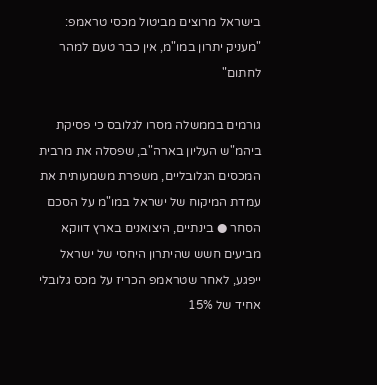בישראל מרוצים מביטול מכסי טראמפ: "מעניק יתרון במו"מ, אין כבר טעם למהר לחתום"

גורמים בממשלה מסרו לגלובס כי פסיקת ביהמ"ש העליון בארה"ב, שפסלה את מרבית המכסים הגלובליים, משפרת משמעותית את עמדת המיקוח של ישראל במו"מ על הסכם הסחר ● בינתיים, היצואנים בארץ דווקא מביעים חשש שהיתרון היחסי של ישראל ייפגע, לאחר שטראמפ הכריז על מכס גלובלי אחיד של 15%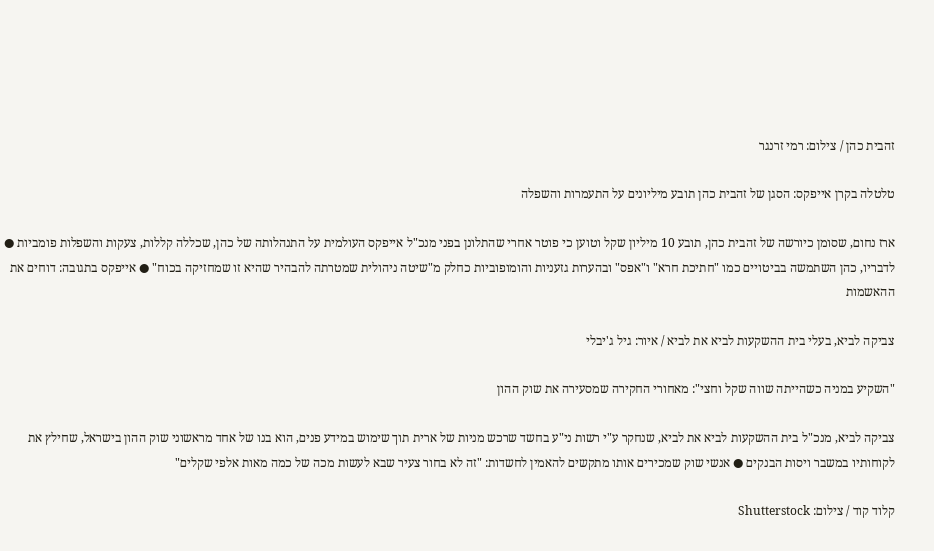זהבית כהן / צילום: רמי זרנגר

טלטלה בקרן אייפקס: הסגן של זהבית כהן תובע מיליונים על התעמרות והשפלה

ארז נחום, שסומן כיורשה של זהבית כהן, תובע 10 מיליון שקל וטוען כי פוטר אחרי שהתלונן בפני מנכ"ל אייפקס העולמית על התנהלותה של כהן, שכללה קללות, צעקות והשפלות פומביות ● לדבריו, כהן השתמשה בביטויים כמו "חתיכת חרא" ו"אפס" ובהערות גזעניות והומופוביות כחלק מ"שיטה ניהולית שמטרתה להבהיר שהיא זו שמחזיקה בכוח" ● אייפקס בתגובה: דוחים את ההאשמות

צביקה לביא, בעלי בית ההשקעות לביא את לביא / איור: גיל ג'יבלי

"השקיע במניה כשהייתה שווה שקל וחצי": מאחורי החקירה שמסעירה את שוק ההון

צביקה לביא, מנכ"ל בית ההשקעות לביא את לביא, שנחקר ע"י רשות ני"ע בחשד שרכש מניות של ארית תוך שימוש במידע פנים, הוא בנו של אחד מראשוני שוק ההון בישראל, שחילץ את לקוחותיו במשבר ויסות הבנקים ● אנשי שוק שמכירים אותו מתקשים להאמין לחשדות: "זה לא בחור צעיר שבא לעשות מכה של כמה מאות אלפי שקלים"

קלוד קוד / צילום: Shutterstock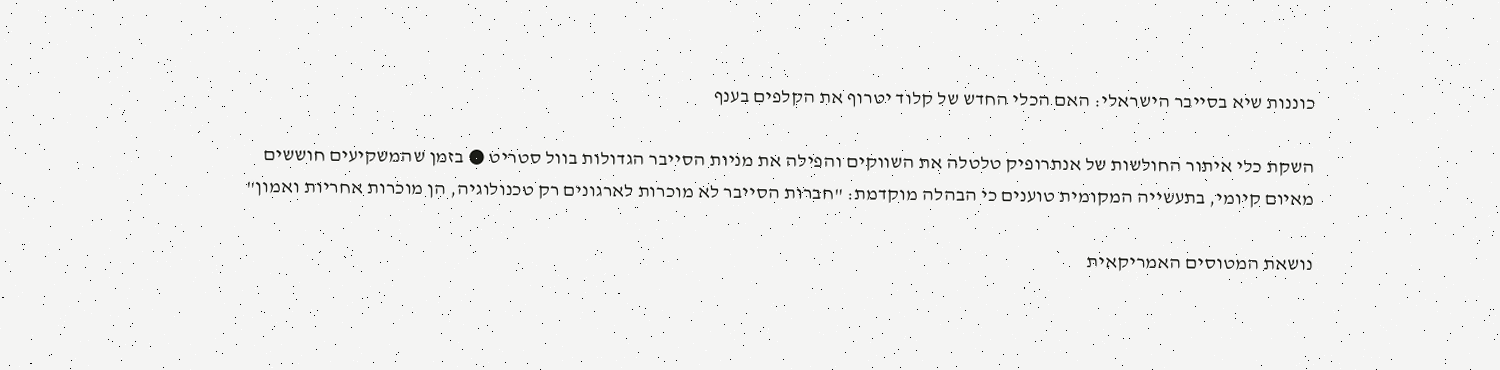כוננות שיא בסייבר הישראלי: האם הכלי החדש של קלוד יטרוף את הקלפים בענף

השקת כלי איתור החולשות של אנתרופיק טלטלה את השווקים והפילה את מניות הסייבר הגדולות בוול סטריט ● בזמן שהמשקיעים חוששים מאיום קיומי, בתעשייה המקומית טוענים כי הבהלה מוקדמת: "חברות הסייבר לא מוכרות לארגונים רק טכנולוגיה, הן מוכרות אחריות ואמון"

נושאת המטוסים האמריקאית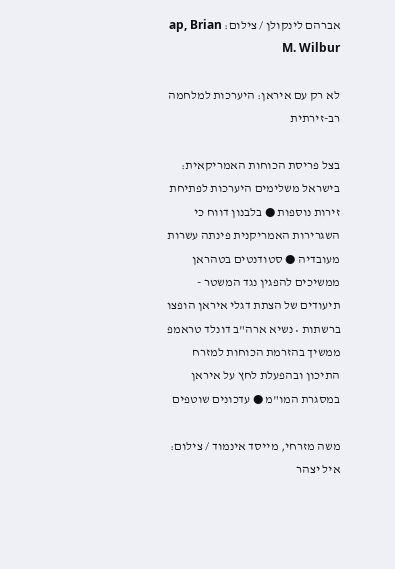אברהם לינקולן / צילום: ap, Brian M. Wilbur

לא רק עם איראן: היערכות למלחמה רב-זירתית

בצל פריסת הכוחות האמריקאית: בישראל משלימים היערכות לפתיחת זירות נוספות ● בלבנון דווח כי השגרירות האמריקנית פינתה עשרות מעובדיה ● סטודנטים בטהראן ממשיכים להפגין נגד המשטר - תיעודים של הצתת דגלי איראן הופצו ברשתות • נשיא ארה"ב דונלד טראמפ ממשיך בהזרמת הכוחות למזרח התיכון ובהפעלת לחץ על איראן במסגרת המו"מ ● עדכונים שוטפים

משה מזרחי, מייסד אינמוד / צילום: איל יצהר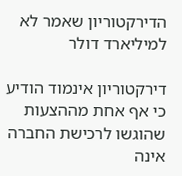הדירקטוריון שאמר לא למיליארד דולר

דירקטוריון אינמוד הודיע כי אף אחת מההצעות שהוגשו לרכישת החברה אינה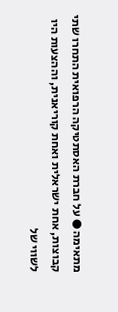מתאימה ● על חברת האסתטיקה הרפואית התחרו שתי קבוצות, אחת ישראלית ואחת קוריאנית, וההצעות היו לשווי של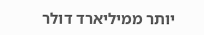יותר ממיליארד דולר